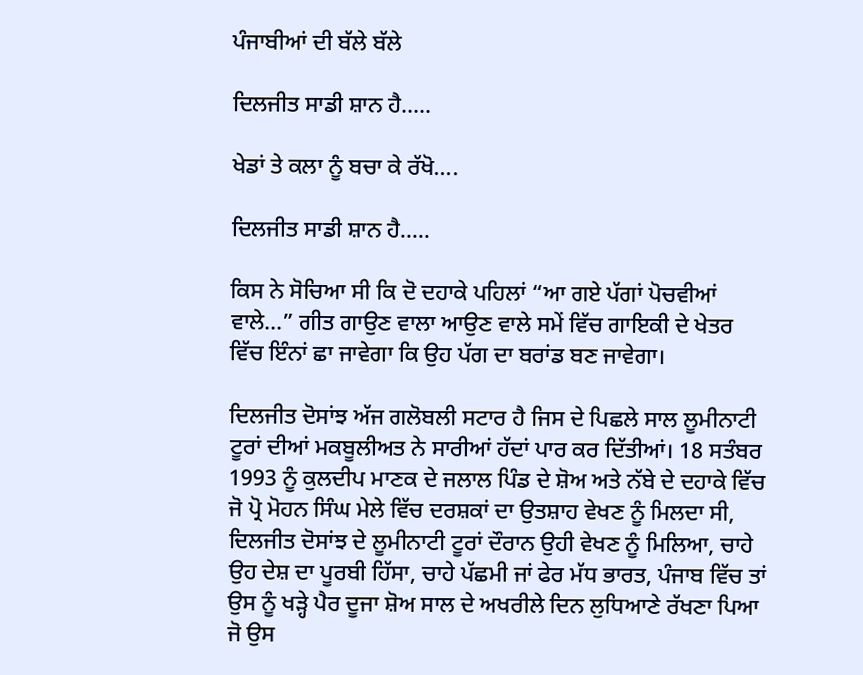ਪੰਜਾਬੀਆਂ ਦੀ ਬੱਲੇ ਬੱਲੇ

ਦਿਲਜੀਤ ਸਾਡੀ ਸ਼ਾਨ ਹੈ…..

ਖੇਡਾਂ ਤੇ ਕਲਾ ਨੂੰ ਬਚਾ ਕੇ ਰੱਖੋ….

ਦਿਲਜੀਤ ਸਾਡੀ ਸ਼ਾਨ ਹੈ…..

ਕਿਸ ਨੇ ਸੋਚਿਆ ਸੀ ਕਿ ਦੋ ਦਹਾਕੇ ਪਹਿਲਾਂ “ਆ ਗਏ ਪੱਗਾਂ ਪੋਚਵੀਆਂ ਵਾਲੇ…” ਗੀਤ ਗਾਉਣ ਵਾਲਾ ਆਉਣ ਵਾਲੇ ਸਮੇਂ ਵਿੱਚ ਗਾਇਕੀ ਦੇ ਖੇਤਰ ਵਿੱਚ ਇੰਨਾਂ ਛਾ ਜਾਵੇਗਾ ਕਿ ਉਹ ਪੱਗ ਦਾ ਬਰਾਂਡ ਬਣ ਜਾਵੇਗਾ।

ਦਿਲਜੀਤ ਦੋਸਾਂਝ ਅੱਜ ਗਲੋਬਲੀ ਸਟਾਰ ਹੈ ਜਿਸ ਦੇ ਪਿਛਲੇ ਸਾਲ ਲੂਮੀਨਾਟੀ ਟੂਰਾਂ ਦੀਆਂ ਮਕਬੂਲੀਅਤ ਨੇ ਸਾਰੀਆਂ ਹੱਦਾਂ ਪਾਰ ਕਰ ਦਿੱਤੀਆਂ। 18 ਸਤੰਬਰ 1993 ਨੂੰ ਕੁਲਦੀਪ ਮਾਣਕ ਦੇ ਜਲਾਲ ਪਿੰਡ ਦੇ ਸ਼ੋਅ ਅਤੇ ਨੱਬੇ ਦੇ ਦਹਾਕੇ ਵਿੱਚ ਜੋ ਪ੍ਰੋ ਮੋਹਨ ਸਿੰਘ ਮੇਲੇ ਵਿੱਚ ਦਰਸ਼ਕਾਂ ਦਾ ਉਤਸ਼ਾਹ ਵੇਖਣ ਨੂੰ ਮਿਲਦਾ ਸੀ, ਦਿਲਜੀਤ ਦੋਸਾਂਝ ਦੇ ਲੂਮੀਨਾਟੀ ਟੂਰਾਂ ਦੌਰਾਨ ਉਹੀ ਵੇਖਣ ਨੂੰ ਮਿਲਿਆ, ਚਾਹੇ ਉਹ ਦੇਸ਼ ਦਾ ਪੂਰਬੀ ਹਿੱਸਾ, ਚਾਹੇ ਪੱਛਮੀ ਜਾਂ ਫੇਰ ਮੱਧ ਭਾਰਤ, ਪੰਜਾਬ ਵਿੱਚ ਤਾਂ ਉਸ ਨੂੰ ਖੜ੍ਹੇ ਪੈਰ ਦੂਜਾ ਸ਼ੋਅ ਸਾਲ ਦੇ ਅਖਰੀਲੇ ਦਿਨ ਲੁਧਿਆਣੇ ਰੱਖਣਾ ਪਿਆ ਜੋ ਉਸ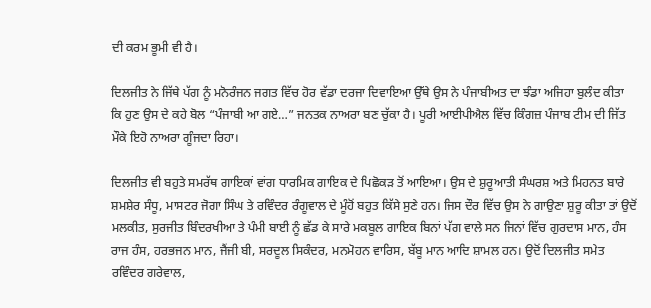ਦੀ ਕਰਮ ਭੂਮੀ ਵੀ ਹੈ।

ਦਿਲਜੀਤ ਨੇ ਜਿੱਥੇ ਪੱਗ ਨੂੰ ਮਨੋਰੰਜਨ ਜਗਤ ਵਿੱਚ ਹੋਰ ਵੱਡਾ ਦਰਜਾ ਦਿਵਾਇਆ ਉੱਥੇ ਉਸ ਨੇ ਪੰਜਾਬੀਅਤ ਦਾ ਝੰਡਾ ਅਜਿਹਾ ਬੁਲੰਦ ਕੀਤਾ ਕਿ ਹੁਣ ਉਸ ਦੇ ਕਹੇ ਬੋਲ “ਪੰਜਾਬੀ ਆ ਗਏ…” ਜਨਤਕ ਨਾਅਰਾ ਬਣ ਚੁੱਕਾ ਹੈ। ਪੂਰੀ ਆਈਪੀਐਲ ਵਿੱਚ ਕਿੰਗਜ਼ ਪੰਜਾਬ ਟੀਮ ਦੀ ਜਿੱਤ ਮੌਕੇ ਇਹੋ ਨਾਅਰਾ ਗੂੰਜਦਾ ਰਿਹਾ।

ਦਿਲਜੀਤ ਵੀ ਬਹੁਤੇ ਸਮਰੱਥ ਗਾਇਕਾਂ ਵਾਂਗ ਧਾਰਮਿਕ ਗਾਇਕ ਦੇ ਪਿਛੋਕੜ ਤੋਂ ਆਇਆ। ਉਸ ਦੇ ਸ਼ੁਰੂਆਤੀ ਸੰਘਰਸ਼ ਅਤੇ ਮਿਹਨਤ ਬਾਰੇ ਸ਼ਮਸ਼ੇਰ ਸੰਧੂ, ਮਾਸਟਰ ਜੋਗਾ ਸਿੰਘ ਤੇ ਰਵਿੰਦਰ ਰੰਗੂਵਾਲ ਦੇ ਮੂੰਹੋਂ ਬਹੁਤ ਕਿੱਸੇ ਸੁਣੇ ਹਨ। ਜਿਸ ਦੌਰ ਵਿੱਚ ਉਸ ਨੇ ਗਾਉਣਾ ਸ਼ੁਰੂ ਕੀਤਾ ਤਾਂ ਉਦੋਂ ਮਲਕੀਤ, ਸੁਰਜੀਤ ਬਿੰਦਰਖੀਆ ਤੇ ਪੰਮੀ ਬਾਈ ਨੂੰ ਛੱਡ ਕੇ ਸਾਰੇ ਮਕਬੂਲ ਗਾਇਕ ਬਿਨਾਂ ਪੱਗ ਵਾਲੇ ਸਨ ਜਿਨਾਂ ਵਿੱਚ ਗੁਰਦਾਸ ਮਾਨ, ਹੰਸ ਰਾਜ ਹੰਸ, ਹਰਭਜਨ ਮਾਨ, ਜੈਂਜੀ ਬੀ, ਸਰਦੂਲ ਸਿਕੰਦਰ, ਮਨਮੋਹਨ ਵਾਰਿਸ, ਬੱਬੂ ਮਾਨ ਆਦਿ ਸ਼ਾਮਲ ਹਨ। ਉਦੋਂ ਦਿਲਜੀਤ ਸਮੇਤ ਰਵਿੰਦਰ ਗਰੇਵਾਲ,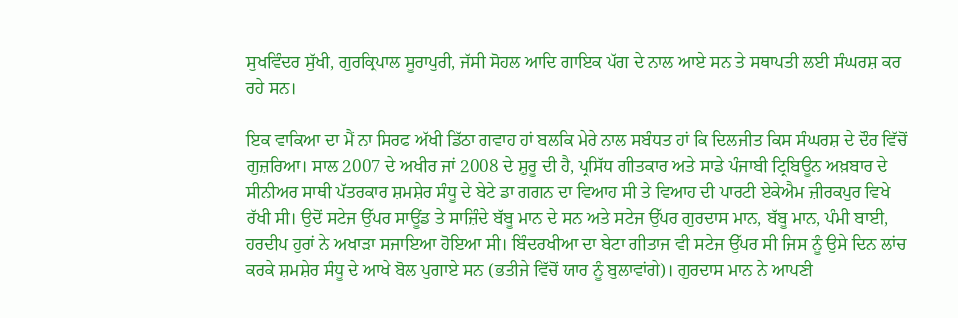ਸੁਖਵਿੰਦਰ ਸੁੱਖੀ, ਗੁਰਕ੍ਰਿਪਾਲ ਸੂਰਾਪੁਰੀ, ਜੱਸੀ ਸੋਹਲ ਆਦਿ ਗਾਇਕ ਪੱਗ ਦੇ ਨਾਲ ਆਏ ਸਨ ਤੇ ਸਥਾਪਤੀ ਲਈ ਸੰਘਰਸ਼ ਕਰ ਰਹੇ ਸਨ।

ਇਕ ਵਾਕਿਆ ਦਾ ਮੈਂ ਨਾ ਸਿਰਫ ਅੱਖੀ ਡਿੱਠਾ ਗਵਾਹ ਹਾਂ ਬਲਕਿ ਮੇਰੇ ਨਾਲ ਸਬੰਧਤ ਹਾਂ ਕਿ ਦਿਲਜੀਤ ਕਿਸ ਸੰਘਰਸ਼ ਦੇ ਦੌਰ ਵਿੱਚੋਂ ਗੁਜ਼ਰਿਆ। ਸਾਲ 2007 ਦੇ ਅਖੀਰ ਜਾਂ 2008 ਦੇ ਸ਼ੁਰੂ ਦੀ ਹੈ, ਪ੍ਰਸਿੱਧ ਗੀਤਕਾਰ ਅਤੇ ਸਾਡੇ ਪੰਜਾਬੀ ਟ੍ਰਿਬਿਊਨ ਅਖ਼ਬਾਰ ਦੇ ਸੀਨੀਅਰ ਸਾਥੀ ਪੱਤਰਕਾਰ ਸ਼ਮਸ਼ੇਰ ਸੰਧੂ ਦੇ ਬੇਟੇ ਡਾ ਗਗਨ ਦਾ ਵਿਆਹ ਸੀ ਤੇ ਵਿਆਹ ਦੀ ਪਾਰਟੀ ਏਕੇਐਮ ਜ਼ੀਰਕਪੁਰ ਵਿਖੇ ਰੱਖੀ ਸੀ। ਉਦੋਂ ਸਟੇਜ ਉੱਪਰ ਸਾਊਂਡ ਤੇ ਸਾਜ਼ਿੰਦੇ ਬੱਬੂ ਮਾਨ ਦੇ ਸਨ ਅਤੇ ਸਟੇਜ ਉੱਪਰ ਗੁਰਦਾਸ ਮਾਨ, ਬੱਬੂ ਮਾਨ, ਪੰਮੀ ਬਾਈ, ਹਰਦੀਪ ਹੁਰਾਂ ਨੇ ਅਖਾੜਾ ਸਜਾਇਆ ਹੋਇਆ ਸੀ। ਬਿੰਦਰਖੀਆ ਦਾ ਬੇਟਾ ਗੀਤਾਜ ਵੀ ਸਟੇਜ ਉੱਪਰ ਸੀ ਜਿਸ ਨੂੰ ਉਸੇ ਦਿਨ ਲਾਂਚ ਕਰਕੇ ਸ਼ਮਸ਼ੇਰ ਸੰਧੂ ਦੇ ਆਖੇ ਬੋਲ ਪੁਗਾਏ ਸਨ (ਭਤੀਜੇ ਵਿੱਚੋਂ ਯਾਰ ਨੂੰ ਬੁਲਾਵਾਂਗੇ)। ਗੁਰਦਾਸ ਮਾਨ ਨੇ ਆਪਣੀ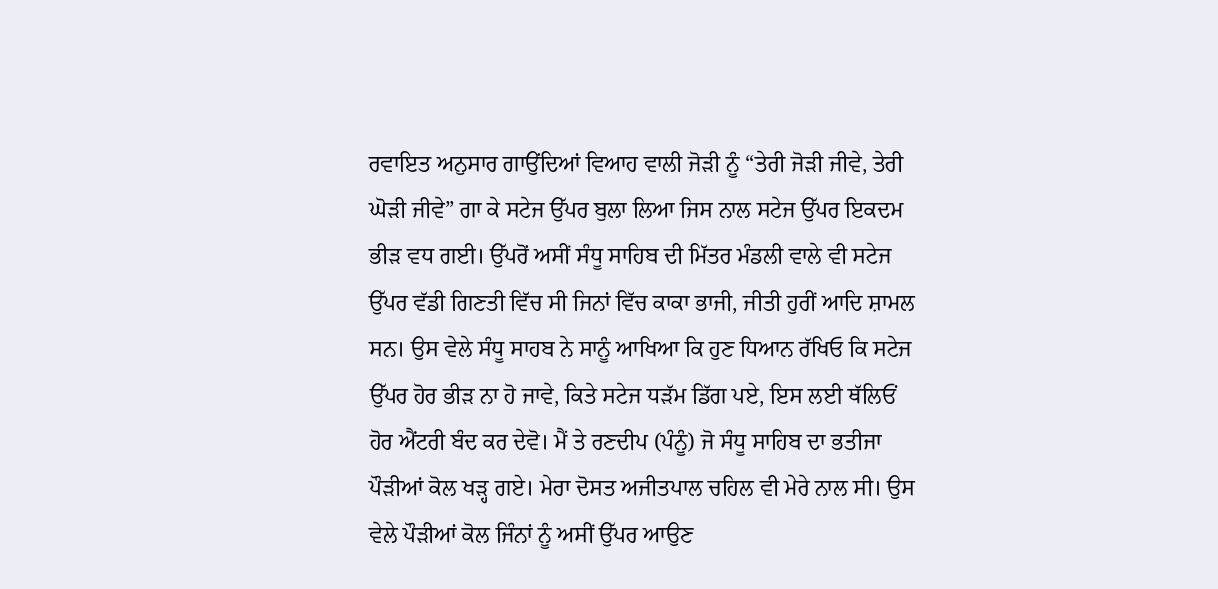ਰਵਾਇਤ ਅਨੁਸਾਰ ਗਾਉਂਦਿਆਂ ਵਿਆਹ ਵਾਲੀ ਜੋੜੀ ਨੂੰ “ਤੇਰੀ ਜੋੜੀ ਜੀਵੇ, ਤੇਰੀ ਘੋੜੀ ਜੀਵੇ” ਗਾ ਕੇ ਸਟੇਜ ਉੱਪਰ ਬੁਲਾ ਲਿਆ ਜਿਸ ਨਾਲ ਸਟੇਜ ਉੱਪਰ ਇਕਦਮ ਭੀੜ ਵਧ ਗਈ। ਉੱਪਰੋਂ ਅਸੀਂ ਸੰਧੂ ਸਾਹਿਬ ਦੀ ਮਿੱਤਰ ਮੰਡਲੀ ਵਾਲੇ ਵੀ ਸਟੇਜ ਉੱਪਰ ਵੱਡੀ ਗਿਣਤੀ ਵਿੱਚ ਸੀ ਜਿਨਾਂ ਵਿੱਚ ਕਾਕਾ ਭਾਜੀ, ਜੀਤੀ ਹੁਰੀਂ ਆਦਿ ਸ਼ਾਮਲ ਸਨ। ਉਸ ਵੇਲੇ ਸੰਧੂ ਸਾਹਬ ਨੇ ਸਾਨੂੰ ਆਖਿਆ ਕਿ ਹੁਣ ਧਿਆਨ ਰੱਖਿਓ ਕਿ ਸਟੇਜ ਉੱਪਰ ਹੋਰ ਭੀੜ ਨਾ ਹੋ ਜਾਵੇ, ਕਿਤੇ ਸਟੇਜ ਧੜੱਮ ਡਿੱਗ ਪਏ, ਇਸ ਲਈ ਥੱਲਿਓਂ ਹੋਰ ਐਂਟਰੀ ਬੰਦ ਕਰ ਦੇਵੋ। ਮੈਂ ਤੇ ਰਣਦੀਪ (ਪੰਨੂੰ) ਜੋ ਸੰਧੂ ਸਾਹਿਬ ਦਾ ਭਤੀਜਾ ਪੌੜੀਆਂ ਕੋਲ ਖੜ੍ਹ ਗਏ। ਮੇਰਾ ਦੋਸਤ ਅਜੀਤਪਾਲ ਚਹਿਲ ਵੀ ਮੇਰੇ ਨਾਲ ਸੀ। ਉਸ ਵੇਲੇ ਪੌੜੀਆਂ ਕੋਲ ਜਿੰਨਾਂ ਨੂੰ ਅਸੀਂ ਉੱਪਰ ਆਉਣ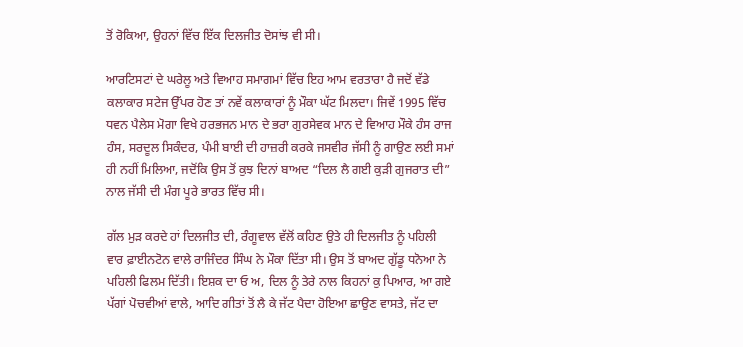ਤੋਂ ਰੋਕਿਆ, ਉਹਨਾਂ ਵਿੱਚ ਇੱਕ ਦਿਲਜੀਤ ਦੋਸਾਂਝ ਵੀ ਸੀ।

ਆਰਟਿਸਟਾਂ ਦੇ ਘਰੇਲੂ ਅਤੇ ਵਿਆਹ ਸਮਾਗਮਾਂ ਵਿੱਚ ਇਹ ਆਮ ਵਰਤਾਰਾ ਹੈ ਜਦੋਂ ਵੱਡੇ ਕਲਾਕਾਰ ਸਟੇਜ ਉੱਪਰ ਹੋਣ ਤਾਂ ਨਵੇਂ ਕਲਾਕਾਰਾਂ ਨੂੰ ਮੌਕਾ ਘੱਟ ਮਿਲਦਾ। ਜਿਵੇਂ 1995 ਵਿੱਚ ਧਵਨ ਪੈਲੇਸ ਮੋਗਾ ਵਿਖੇ ਹਰਭਜਨ ਮਾਨ ਦੇ ਭਰਾ ਗੁਰਸੇਵਕ ਮਾਨ ਦੇ ਵਿਆਹ ਮੌਕੇ ਹੰਸ ਰਾਜ ਹੰਸ, ਸਰਦੂਲ ਸਿਕੰਦਰ, ਪੰਮੀ ਬਾਈ ਦੀ ਹਾਜ਼ਰੀ ਕਰਕੇ ਜਸਵੀਰ ਜੱਸੀ ਨੂੰ ਗਾਉਣ ਲਈ ਸਮਾਂ ਹੀ ਨਹੀਂ ਮਿਲਿਆ, ਜਦੋਂਕਿ ਉਸ ਤੋਂ ਕੁਝ ਦਿਨਾਂ ਬਾਅਦ “ਦਿਲ ਲੈ ਗਈ ਕੁੜੀ ਗੁਜਰਾਤ ਦੀ” ਨਾਲ ਜੱਸੀ ਦੀ ਮੰਗ ਪੂਰੇ ਭਾਰਤ ਵਿੱਚ ਸੀ।

ਗੱਲ ਮੁੜ ਕਰਦੇ ਹਾਂ ਦਿਲਜੀਤ ਦੀ, ਰੰਗੂਵਾਲ ਵੱਲੋਂ ਕਹਿਣ ਉਤੇ ਹੀ ਦਿਲਜੀਤ ਨੂੰ ਪਹਿਲੀ ਵਾਰ ਫ਼ਾਈਨਟੋਨ ਵਾਲੇ ਰਾਜਿੰਦਰ ਸਿੰਘ ਨੇ ਮੌਕਾ ਦਿੱਤਾ ਸੀ। ਉਸ ਤੋਂ ਬਾਅਦ ਗੁੱਡੂ ਧਨੋਆ ਨੇ ਪਹਿਲੀ ਫਿਲਮ ਦਿੱਤੀ। ਇਸ਼ਕ ਦਾ ਓ ਅ, ਦਿਲ ਨੂੰ ਤੇਰੇ ਨਾਲ ਕਿਹਨਾਂ ਕੁ ਪਿਆਰ, ਆ ਗਏ ਪੱਗਾਂ ਪੋਚਵੀਆਂ ਵਾਲੇ, ਆਦਿ ਗੀਤਾਂ ਤੋਂ ਲੈ ਕੇ ਜੱਟ ਪੈਦਾ ਹੋਇਆ ਛਾਉਣ ਵਾਸਤੇ, ਜੱਟ ਦਾ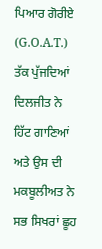ਪਿਆਰ ਗੋਰੀਏ (G.O.A.T.) ਤੱਕ ਪੁੱਜਦਿਆਂ ਦਿਲਜੀਤ ਨੇ ਹਿੱਟ ਗਾਣਿਆਂ ਅਤੇ ਉਸ ਦੀ ਮਕਬੂਲੀਅਤ ਨੇ ਸਭ ਸਿਖਰਾਂ ਛੂਹ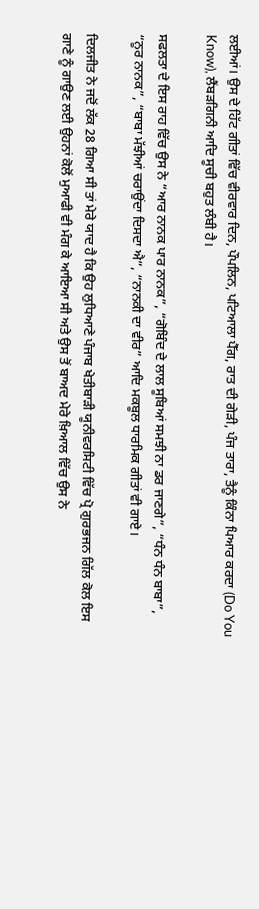ਲਈਆਂ। ਉਸ ਦੇ ਹਿੱਟ ਗੀਤਾਂ ਵਿੱਚ ਵੀਰਵਾਰ ਦਿਨ, ਪੌਪਲਿਨ, ਪਟਿਆਲਾ ਪੈੱਗ, ਰਾਤ ਦੀ ਗੇੜੀ, ਪੰਜ ਤਾਰਾ, ਤੈਨੂੰ ਕਿੰਨਾ ਪਿਆਰ ਕਰਦਾ (Do You Know), ਲੈਂਬੜਗਿਨੀ ਆਦਿ ਸੂਚੀ ਬਹੁਤ ਲੰਬੀ ਹੈ।

ਸਫਲਤਾ ਦੇ ਇਸ ਰਾਹ ਵਿੱਚ ਉਸ ਨੇ “ਆਰ ਨਾਨਕ ਪਾਰ ਨਾਨਕ”, “ਗੋਬਿੰਦ ਦੇ ਲਾਲ ਸੂਬਿਆਂ ਸਮਝੀ ਨਾ ਡਰ ਜਾਣਗੇ”, “ਧੰਨ ਧੰਨ ਬਾਬਾ”, “ਨੂਰ ਨਾਨਕ”, “ਬਾਬਾ ਮੱਝੀਆਂ ਚਰਾਉਂਦਾ ਦਿਸਦਾ ਐ”, “ਨਾਨਕੀ ਦਾ ਵੀਰ” ਆਦਿ ਮਕਬੂਲ ਧਾਰਮਿਕ ਗੀਤਾਂ ਵੀ ਗਾਏ।

ਦਿਲਜੀਤ ਨੇ ਜਦੋਂ ਲੱਕ 28 ਗਿਆ ਸੀ ਤਾਂ ਮੇਰੇ ਯਾਦ ਹੈ ਕਿ ਉਹ ਲੁਧਿਆਣੇ ਪੰਜਾਬ ਖੇਤੀਬਾੜੀ ਯੂਨੀਵਰਸਿਟੀ ਵਿੱਚ ਪ੍ਰੋ ਗੁਰਭਜਨ ਗਿੱਲ ਕੋਲ ਇਸ ਗਾਣੇ ਨੂੰ ਗਾਉਣ ਲਈ ਉਹਨਾਂ ਕੋਲੋਂ ਮੁਆਫੀ ਵੀ ਮੰਗ ਕੇ ਆਇਆ ਸੀ ਅਤੇ ਉਸ ਤੋਂ ਬਾਅਦ ਮੇਰੇ ਖ਼ਿਆਲ ਵਿੱਚ ਉਸ ਨੇ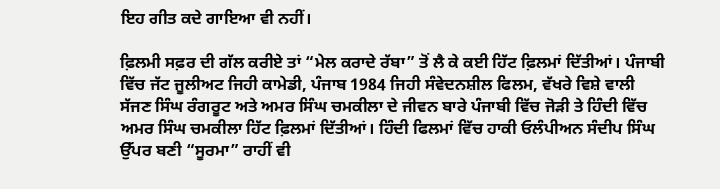ਇਹ ਗੀਤ ਕਦੇ ਗਾਇਆ ਵੀ ਨਹੀਂ।

ਫ਼ਿਲਮੀ ਸਫ਼ਰ ਦੀ ਗੱਲ ਕਰੀਏ ਤਾਂ “ਮੇਲ ਕਰਾਦੇ ਰੱਬਾ” ਤੋਂ ਲੈ ਕੇ ਕਈ ਹਿੱਟ ਫ਼ਿਲਮਾਂ ਦਿੱਤੀਆਂ। ਪੰਜਾਬੀ ਵਿੱਚ ਜੱਟ ਜੂਲੀਅਟ ਜਿਹੀ ਕਾਮੇਡੀ, ਪੰਜਾਬ 1984 ਜਿਹੀ ਸੰਵੇਦਨਸ਼ੀਲ ਫਿਲਮ, ਵੱਖਰੇ ਵਿਸ਼ੇ ਵਾਲੀ ਸੱਜਣ ਸਿੰਘ ਰੰਗਰੂਟ ਅਤੇ ਅਮਰ ਸਿੰਘ ਚਮਕੀਲਾ ਦੇ ਜੀਵਨ ਬਾਰੇ ਪੰਜਾਬੀ ਵਿੱਚ ਜੋੜੀ ਤੇ ਹਿੰਦੀ ਵਿੱਚ ਅਮਰ ਸਿੰਘ ਚਮਕੀਲਾ ਹਿੱਟ ਫ਼ਿਲਮਾਂ ਦਿੱਤੀਆਂ। ਹਿੰਦੀ ਫਿਲਮਾਂ ਵਿੱਚ ਹਾਕੀ ਓਲੰਪੀਅਨ ਸੰਦੀਪ ਸਿੰਘ ਉੱਪਰ ਬਣੀ “ਸੂਰਮਾ” ਰਾਹੀਂ ਵੀ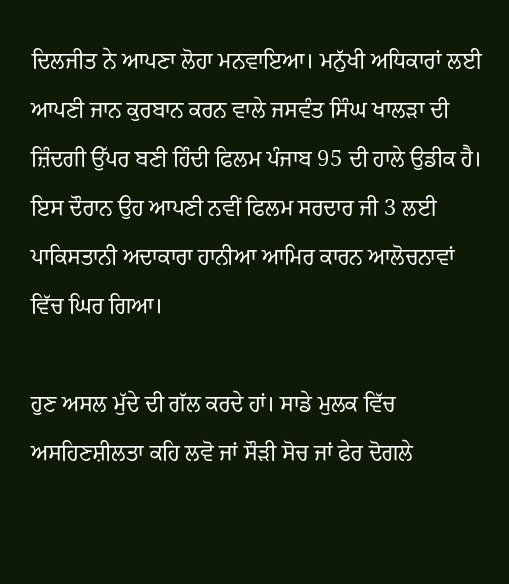ਦਿਲਜੀਤ ਨੇ ਆਪਣਾ ਲੋਹਾ ਮਨਵਾਇਆ। ਮਨੁੱਖੀ ਅਧਿਕਾਰਾਂ ਲਈ ਆਪਣੀ ਜਾਨ ਕੁਰਬਾਨ ਕਰਨ ਵਾਲੇ ਜਸਵੰਤ ਸਿੰਘ ਖਾਲੜਾ ਦੀ ਜ਼ਿੰਦਗੀ ਉੱਪਰ ਬਣੀ ਹਿੰਦੀ ਫਿਲਮ ਪੰਜਾਬ 95 ਦੀ ਹਾਲੇ ਉਡੀਕ ਹੈ। ਇਸ ਦੌਰਾਨ ਉਹ ਆਪਣੀ ਨਵੀਂ ਫਿਲਮ ਸਰਦਾਰ ਜੀ 3 ਲਈ ਪਾਕਿਸਤਾਨੀ ਅਦਾਕਾਰਾ ਹਾਨੀਆ ਆਮਿਰ ਕਾਰਨ ਆਲੋਚਨਾਵਾਂ ਵਿੱਚ ਘਿਰ ਗਿਆ।

ਹੁਣ ਅਸਲ ਮੁੱਦੇ ਦੀ ਗੱਲ ਕਰਦੇ ਹਾਂ। ਸਾਡੇ ਮੁਲਕ ਵਿੱਚ ਅਸਹਿਣਸ਼ੀਲਤਾ ਕਹਿ ਲਵੋ ਜਾਂ ਸੌੜੀ ਸੋਚ ਜਾਂ ਫੇਰ ਦੋਗਲੇ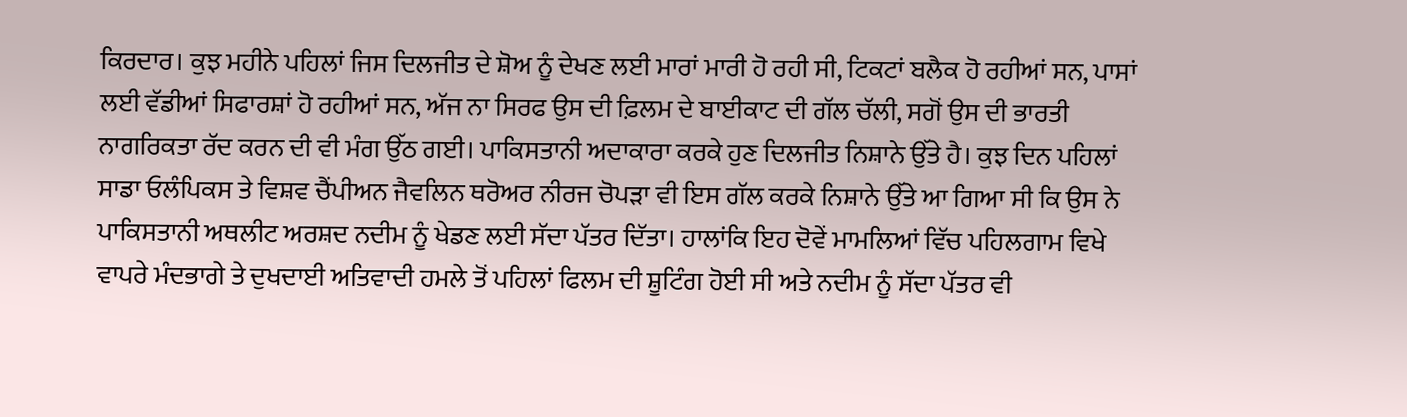ਕਿਰਦਾਰ। ਕੁਝ ਮਹੀਨੇ ਪਹਿਲਾਂ ਜਿਸ ਦਿਲਜੀਤ ਦੇ ਸ਼ੋਅ ਨੂੰ ਦੇਖਣ ਲਈ ਮਾਰਾਂ ਮਾਰੀ ਹੋ ਰਹੀ ਸੀ, ਟਿਕਟਾਂ ਬਲੈਕ ਹੋ ਰਹੀਆਂ ਸਨ, ਪਾਸਾਂ ਲਈ ਵੱਡੀਆਂ ਸਿਫਾਰਸ਼ਾਂ ਹੋ ਰਹੀਆਂ ਸਨ, ਅੱਜ ਨਾ ਸਿਰਫ ਉਸ ਦੀ ਫ਼ਿਲਮ ਦੇ ਬਾਈਕਾਟ ਦੀ ਗੱਲ ਚੱਲੀ, ਸਗੋਂ ਉਸ ਦੀ ਭਾਰਤੀ ਨਾਗਰਿਕਤਾ ਰੱਦ ਕਰਨ ਦੀ ਵੀ ਮੰਗ ਉੱਠ ਗਈ। ਪਾਕਿਸਤਾਨੀ ਅਦਾਕਾਰਾ ਕਰਕੇ ਹੁਣ ਦਿਲਜੀਤ ਨਿਸ਼ਾਨੇ ਉੱਤੇ ਹੈ। ਕੁਝ ਦਿਨ ਪਹਿਲਾਂ ਸਾਡਾ ਓਲੰਪਿਕਸ ਤੇ ਵਿਸ਼ਵ ਚੈਂਪੀਅਨ ਜੈਵਲਿਨ ਥਰੋਅਰ ਨੀਰਜ ਚੋਪੜਾ ਵੀ ਇਸ ਗੱਲ ਕਰਕੇ ਨਿਸ਼ਾਨੇ ਉੱਤੇ ਆ ਗਿਆ ਸੀ ਕਿ ਉਸ ਨੇ ਪਾਕਿਸਤਾਨੀ ਅਥਲੀਟ ਅਰਸ਼ਦ ਨਦੀਮ ਨੂੰ ਖੇਡਣ ਲਈ ਸੱਦਾ ਪੱਤਰ ਦਿੱਤਾ। ਹਾਲਾਂਕਿ ਇਹ ਦੋਵੇਂ ਮਾਮਲਿਆਂ ਵਿੱਚ ਪਹਿਲਗਾਮ ਵਿਖੇ ਵਾਪਰੇ ਮੰਦਭਾਗੇ ਤੇ ਦੁਖਦਾਈ ਅਤਿਵਾਦੀ ਹਮਲੇ ਤੋਂ ਪਹਿਲਾਂ ਫਿਲਮ ਦੀ ਸ਼ੂਟਿੰਗ ਹੋਈ ਸੀ ਅਤੇ ਨਦੀਮ ਨੂੰ ਸੱਦਾ ਪੱਤਰ ਵੀ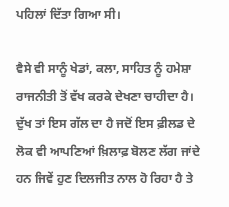ਪਹਿਲਾਂ ਦਿੱਤਾ ਗਿਆ ਸੀ।

ਵੈਸੇ ਵੀ ਸਾਨੂੰ ਖੇਡਾਂ, ਕਲਾ, ਸਾਹਿਤ ਨੂੰ ਹਮੇਸ਼ਾ ਰਾਜਨੀਤੀ ਤੋਂ ਵੱਖ ਕਰਕੇ ਦੇਖਣਾ ਚਾਹੀਦਾ ਹੈ। ਦੁੱਖ ਤਾਂ ਇਸ ਗੱਲ ਦਾ ਹੈ ਜਦੋਂ ਇਸ ਫ਼ੀਲਡ ਦੇ ਲੋਕ ਵੀ ਆਪਣਿਆਂ ਖ਼ਿਲਾਫ਼ ਬੋਲਣ ਲੱਗ ਜਾਂਦੇ ਹਨ ਜਿਵੇਂ ਹੁਣ ਦਿਲਜੀਤ ਨਾਲ ਹੋ ਰਿਹਾ ਹੈ ਤੇ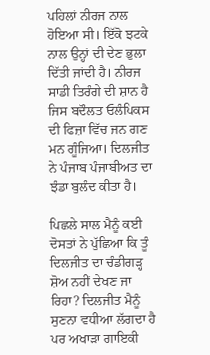ਪਹਿਲਾਂ ਨੀਰਜ ਨਾਲ ਹੋਇਆ ਸੀ। ਇੱਕੋ ਝਟਕੇ ਨਾਲ ਉਨ੍ਹਾਂ ਦੀ ਦੇਣ ਭੁਲਾ ਦਿੱਤੀ ਜਾਂਦੀ ਹੈ। ਨੀਰਜ ਸਾਡੀ ਤਿਰੰਗੇ ਦੀ ਸ਼ਾਨ ਹੈ ਜਿਸ ਬਦੌਲਤ ਓਲੰਪਿਕਸ ਦੀ ਫਿਜ਼ਾ ਵਿੱਚ ਜਨ ਗਣ ਮਨ ਗੂੰਜਿਆ। ਦਿਲਜੀਤ ਨੇ ਪੰਜਾਬ ਪੰਜਾਬੀਅਤ ਦਾ ਝੰਡਾ ਬੁਲੰਦ ਕੀਤਾ ਹੈ।

ਪਿਛਲੇ ਸਾਲ ਮੈਨੂੰ ਕਈ ਦੋਸਤਾਂ ਨੇ ਪੁੱਛਿਆ ਕਿ ਤੂੰ ਦਿਲਜੀਤ ਦਾ ਚੰਡੀਗੜ੍ਹ ਸ਼ੋਅ ਨਹੀਂ ਦੇਖਣ ਜਾ ਰਿਹਾ? ਦਿਲਜੀਤ ਮੈਨੂੰ ਸੁਣਨਾ ਵਧੀਆ ਲੱਗਦਾ ਹੈ ਪਰ ਅਖਾੜਾ ਗਾਇਕੀ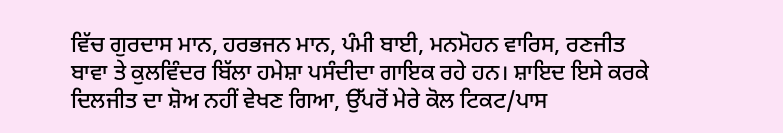ਵਿੱਚ ਗੁਰਦਾਸ ਮਾਨ, ਹਰਭਜਨ ਮਾਨ, ਪੰਮੀ ਬਾਈ, ਮਨਮੋਹਨ ਵਾਰਿਸ, ਰਣਜੀਤ ਬਾਵਾ ਤੇ ਕੁਲਵਿੰਦਰ ਬਿੱਲਾ ਹਮੇਸ਼ਾ ਪਸੰਦੀਦਾ ਗਾਇਕ ਰਹੇ ਹਨ। ਸ਼ਾਇਦ ਇਸੇ ਕਰਕੇ ਦਿਲਜੀਤ ਦਾ ਸ਼ੋਅ ਨਹੀਂ ਵੇਖਣ ਗਿਆ, ਉੱਪਰੋਂ ਮੇਰੇ ਕੋਲ ਟਿਕਟ/ਪਾਸ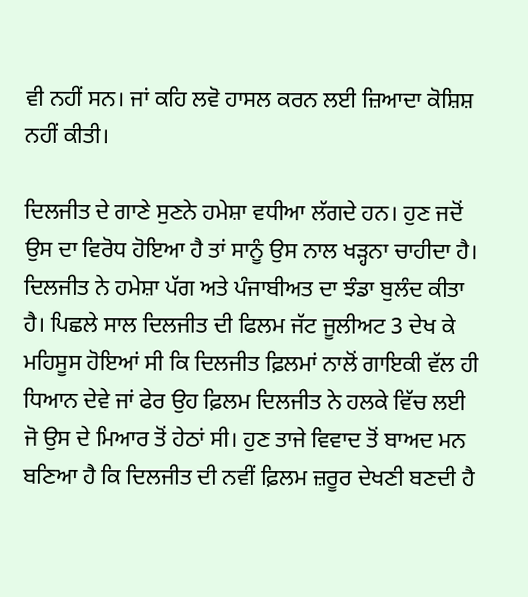ਵੀ ਨਹੀਂ ਸਨ। ਜਾਂ ਕਹਿ ਲਵੋ ਹਾਸਲ ਕਰਨ ਲਈ ਜ਼ਿਆਦਾ ਕੋਸ਼ਿਸ਼ ਨਹੀਂ ਕੀਤੀ।

ਦਿਲਜੀਤ ਦੇ ਗਾਣੇ ਸੁਣਨੇ ਹਮੇਸ਼ਾ ਵਧੀਆ ਲੱਗਦੇ ਹਨ। ਹੁਣ ਜਦੋਂ ਉਸ ਦਾ ਵਿਰੋਧ ਹੋਇਆ ਹੈ ਤਾਂ ਸਾਨੂੰ ਉਸ ਨਾਲ ਖੜ੍ਹਨਾ ਚਾਹੀਦਾ ਹੈ। ਦਿਲਜੀਤ ਨੇ ਹਮੇਸ਼ਾ ਪੱਗ ਅਤੇ ਪੰਜਾਬੀਅਤ ਦਾ ਝੰਡਾ ਬੁਲੰਦ ਕੀਤਾ ਹੈ। ਪਿਛਲੇ ਸਾਲ ਦਿਲਜੀਤ ਦੀ ਫਿਲਮ ਜੱਟ ਜੂਲੀਅਟ 3 ਦੇਖ ਕੇ ਮਹਿਸੂਸ ਹੋਇਆਂ ਸੀ ਕਿ ਦਿਲਜੀਤ ਫ਼ਿਲਮਾਂ ਨਾਲੋਂ ਗਾਇਕੀ ਵੱਲ ਹੀ ਧਿਆਨ ਦੇਵੇ ਜਾਂ ਫੇਰ ਉਹ ਫ਼ਿਲਮ ਦਿਲਜੀਤ ਨੇ ਹਲਕੇ ਵਿੱਚ ਲਈ ਜੋ ਉਸ ਦੇ ਮਿਆਰ ਤੋਂ ਹੇਠਾਂ ਸੀ। ਹੁਣ ਤਾਜੇ ਵਿਵਾਦ ਤੋਂ ਬਾਅਦ ਮਨ ਬਣਿਆ ਹੈ ਕਿ ਦਿਲਜੀਤ ਦੀ ਨਵੀਂ ਫ਼ਿਲਮ ਜ਼ਰੂਰ ਦੇਖਣੀ ਬਣਦੀ ਹੈ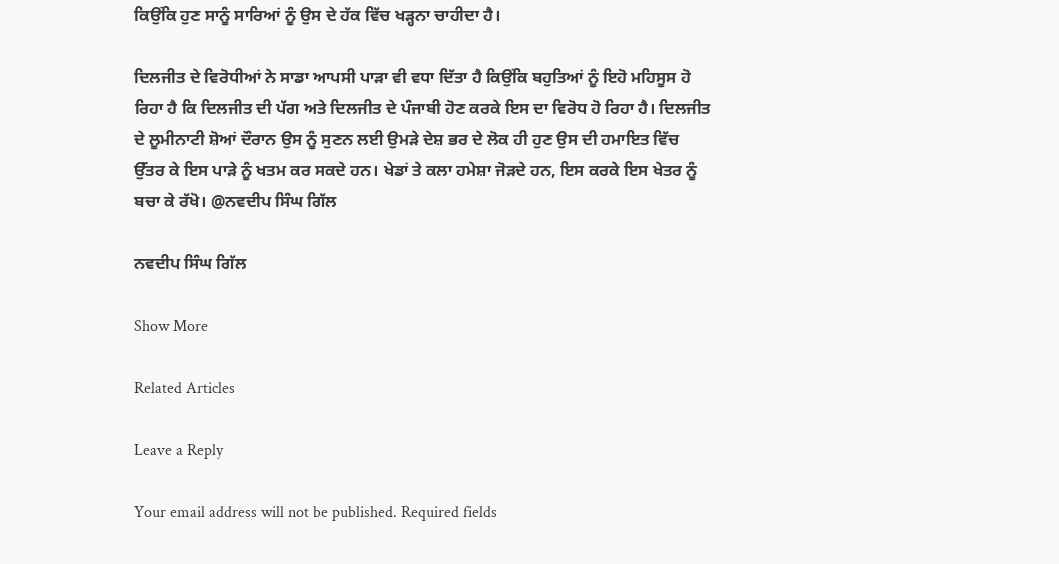ਕਿਉਂਕਿ ਹੁਣ ਸਾਨੂੰ ਸਾਰਿਆਂ ਨੂੰ ਉਸ ਦੇ ਹੱਕ ਵਿੱਚ ਖੜ੍ਹਨਾ ਚਾਹੀਦਾ ਹੈ।

ਦਿਲਜੀਤ ਦੇ ਵਿਰੋਧੀਆਂ ਨੇ ਸਾਡਾ ਆਪਸੀ ਪਾੜਾ ਵੀ ਵਧਾ ਦਿੱਤਾ ਹੈ ਕਿਉਂਕਿ ਬਹੁਤਿਆਂ ਨੂੰ ਇਹੋ ਮਹਿਸੂਸ ਹੋ ਰਿਹਾ ਹੈ ਕਿ ਦਿਲਜੀਤ ਦੀ ਪੱਗ ਅਤੇ ਦਿਲਜੀਤ ਦੇ ਪੰਜਾਬੀ ਹੋਣ ਕਰਕੇ ਇਸ ਦਾ ਵਿਰੋਧ ਹੋ ਰਿਹਾ ਹੈ। ਦਿਲਜੀਤ ਦੇ ਲੂਮੀਨਾਟੀ ਸ਼ੋਆਂ ਦੌਰਾਨ ਉਸ ਨੂੰ ਸੁਣਨ ਲਈ ਉਮੜੇ ਦੇਸ਼ ਭਰ ਦੇ ਲੋਕ ਹੀ ਹੁਣ ਉਸ ਦੀ ਹਮਾਇਤ ਵਿੱਚ ਉੱਤਰ ਕੇ ਇਸ ਪਾੜੇ ਨੂੰ ਖਤਮ ਕਰ ਸਕਦੇ ਹਨ। ਖੇਡਾਂ ਤੇ ਕਲਾ ਹਮੇਸ਼ਾ ਜੋੜਦੇ ਹਨ, ਇਸ ਕਰਕੇ ਇਸ ਖੇਤਰ ਨੂੰ ਬਚਾ ਕੇ ਰੱਖੋ। @ਨਵਦੀਪ ਸਿੰਘ ਗਿੱਲ

ਨਵਦੀਪ ਸਿੰਘ ਗਿੱਲ

Show More

Related Articles

Leave a Reply

Your email address will not be published. Required fields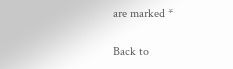are marked *

Back to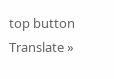top button
Translate »